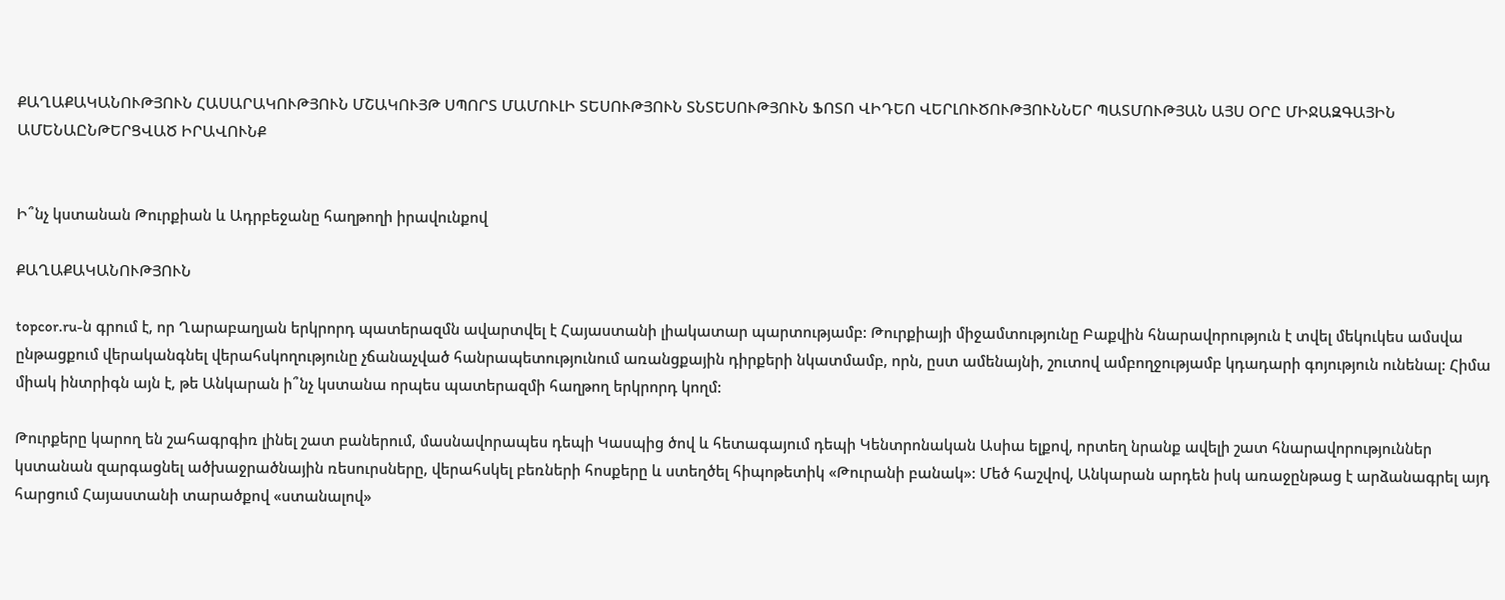ՔԱՂԱՔԱԿԱՆՈՒԹՅՈՒՆ ՀԱՍԱՐԱԿՈՒԹՅՈՒՆ ՄՇԱԿՈՒՅԹ ՍՊՈՐՏ ՄԱՄՈՒԼԻ ՏԵՍՈՒԹՅՈՒՆ ՏՆՏԵՍՈՒԹՅՈՒՆ ՖՈՏՈ ՎԻԴԵՈ ՎԵՐԼՈՒԾՈՒԹՅՈՒՆՆԵՐ ՊԱՏՄՈՒԹՅԱՆ ԱՅՍ ՕՐԸ ՄԻՋԱԶԳԱՅԻՆ ԱՄԵՆԱԸՆԹԵՐՑՎԱԾ ԻՐԱՎՈՒՆՔ


Ի՞նչ կստանան Թուրքիան և Ադրբեջանը հաղթողի իրավունքով

ՔԱՂԱՔԱԿԱՆՈՒԹՅՈՒՆ

topcor.ru-ն գրում է, որ Ղարաբաղյան երկրորդ պատերազմն ավարտվել է Հայաստանի լիակատար պարտությամբ: Թուրքիայի միջամտությունը Բաքվին հնարավորություն է տվել մեկուկես ամսվա ընթացքում վերականգնել վերահսկողությունը չճանաչված հանրապետությունում առանցքային դիրքերի նկատմամբ, որն, ըստ ամենայնի, շուտով ամբողջությամբ կդադարի գոյություն ունենալ: Հիմա միակ ինտրիգն այն է, թե Անկարան ի՞նչ կստանա որպես պատերազմի հաղթող երկրորդ կողմ:

Թուրքերը կարող են շահագրգիռ լինել շատ բաներում, մասնավորապես դեպի Կասպից ծով և հետագայում դեպի Կենտրոնական Ասիա ելքով, որտեղ նրանք ավելի շատ հնարավորություններ կստանան զարգացնել ածխաջրածնային ռեսուրսները, վերահսկել բեռների հոսքերը և ստեղծել հիպոթետիկ «Թուրանի բանակ»: Մեծ հաշվով, Անկարան արդեն իսկ առաջընթաց է արձանագրել այդ հարցում Հայաստանի տարածքով «ստանալով»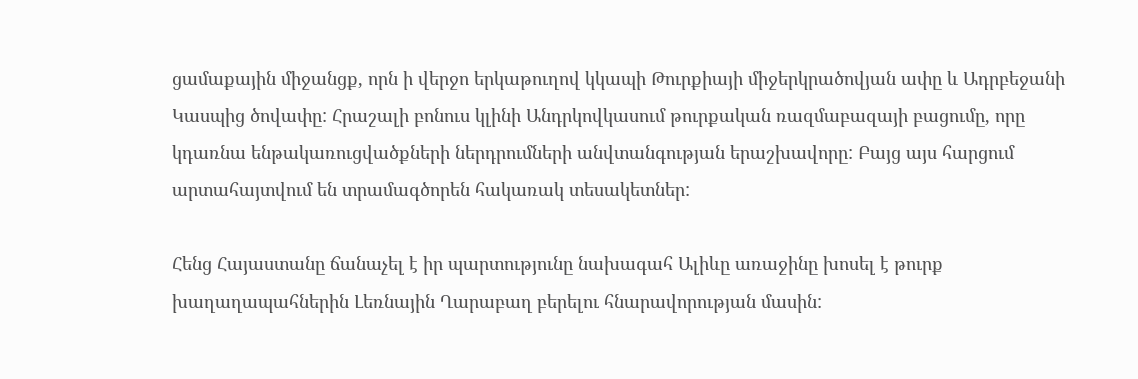ցամաքային միջանցք, որն ի վերջո երկաթուղով կկապի Թուրքիայի միջերկրածովյան ափը և Ադրբեջանի Կասպից ծովափը: Հրաշալի բոնուս կլինի Անդրկովկասում թուրքական ռազմաբազայի բացումը, որը կդառնա ենթակառուցվածքների ներդրումների անվտանգության երաշխավորը: Բայց այս հարցում արտահայտվում են տրամագծորեն հակառակ տեսակետներ:

Հենց Հայաստանը ճանաչել է իր պարտությունը նախագահ Ալիևը առաջինը խոսել է թուրք խաղաղապահներին Լեռնային Ղարաբաղ բերելու հնարավորության մասին: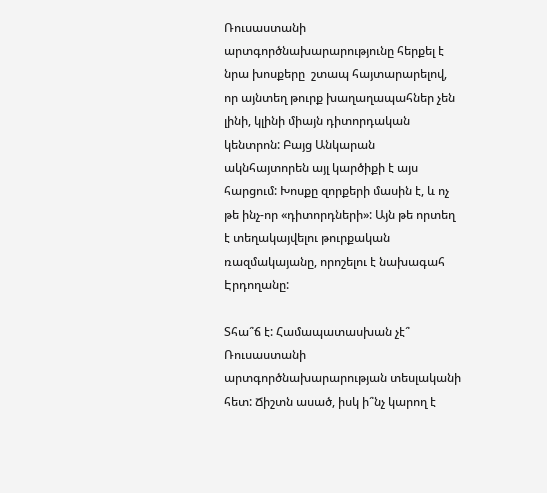Ռուսաստանի արտգործնախարարությունը հերքել է նրա խոսքերը  շտապ հայտարարելով, որ այնտեղ թուրք խաղաղապահներ չեն լինի, կլինի միայն դիտորդական կենտրոն: Բայց Անկարան ակնհայտորեն այլ կարծիքի է այս հարցում: Խոսքը զորքերի մասին է, և ոչ թե ինչ-որ «դիտորդների»: Այն թե որտեղ է տեղակայվելու թուրքական ռազմակայանը, որոշելու է նախագահ Էրդողանը:

Տհա՞ճ է: Համապատասխան չէ՞ Ռուսաստանի արտգործնախարարության տեսլականի հետ: Ճիշտն ասած, իսկ ի՞նչ կարող է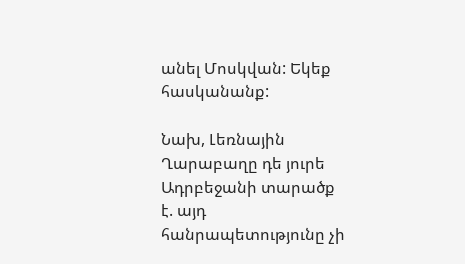անել Մոսկվան: Եկեք հասկանանք:

Նախ, Լեռնային Ղարաբաղը դե յուրե Ադրբեջանի տարածք է. այդ հանրապետությունը չի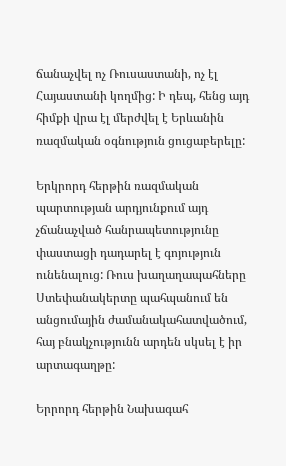ճանաչվել ոչ Ռուսաստանի, ոչ էլ Հայաստանի կողմից: Ի դեպ, հենց այդ հիմքի վրա էլ մերժվել է Երևանին ռազմական օգնություն ցուցաբերելը:

Երկրորդ հերթին ռազմական պարտության արդյունքում այդ չճանաչված հանրապետությունը փաստացի դադարել է գոյություն ունենալուց: Ռուս խաղաղապահները Ստեփանակերտը պահպանում են անցումային ժամանակահատվածում, հայ բնակչությունն արդեն սկսել է իր արտագաղթը:

Երրորդ հերթին Նախագահ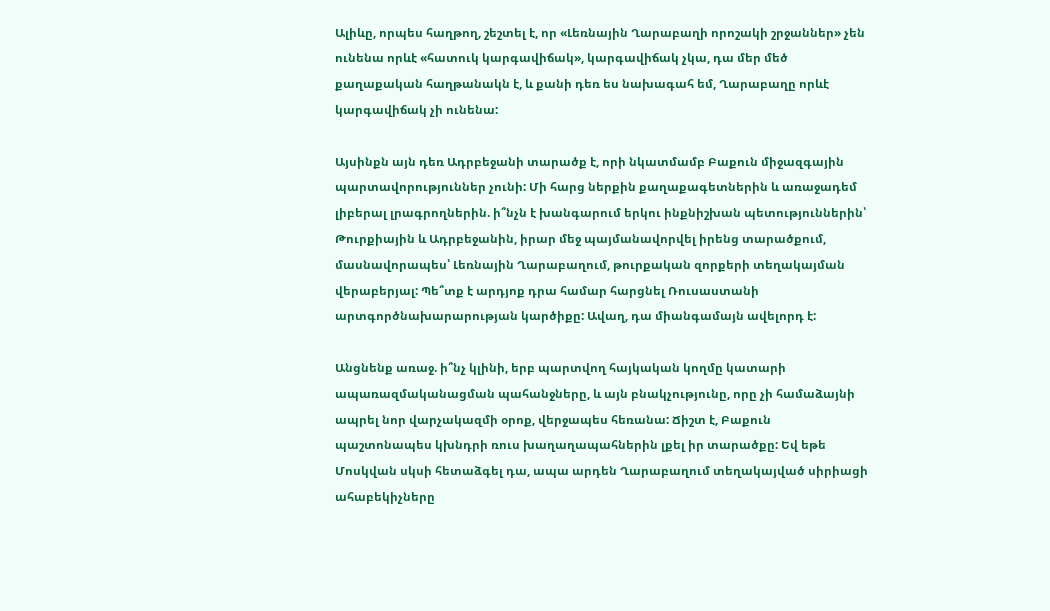Ալիևը, որպես հաղթող, շեշտել է, որ «Լեռնային Ղարաբաղի որոշակի շրջաններ» չեն ունենա որևէ «հատուկ կարգավիճակ», կարգավիճակ չկա, դա մեր մեծ քաղաքական հաղթանակն է, և քանի դեռ ես նախագահ եմ, Ղարաբաղը որևէ կարգավիճակ չի ունենա:

Այսինքն այն դեռ Ադրբեջանի տարածք է, որի նկատմամբ Բաքուն միջազգային պարտավորություններ չունի: Մի հարց ներքին քաղաքագետներին և առաջադեմ լիբերալ լրագրողներին. ի՞նչն է խանգարում երկու ինքնիշխան պետություններին՝ Թուրքիային և Ադրբեջանին, իրար մեջ պայմանավորվել իրենց տարածքում, մասնավորապես՝ Լեռնային Ղարաբաղում, թուրքական զորքերի տեղակայման վերաբերյալ: Պե՞տք է արդյոք դրա համար հարցնել Ռուսաստանի արտգործնախարարության կարծիքը: Ավաղ, դա միանգամայն ավելորդ է:

Անցնենք առաջ. ի՞նչ կլինի, երբ պարտվող հայկական կողմը կատարի ապառազմականացման պահանջները, և այն բնակչությունը, որը չի համաձայնի ապրել նոր վարչակազմի օրոք, վերջապես հեռանա: Ճիշտ է, Բաքուն պաշտոնապես կխնդրի ռուս խաղաղապահներին լքել իր տարածքը: Եվ եթե Մոսկվան սկսի հետաձգել դա, ապա արդեն Ղարաբաղում տեղակայված սիրիացի ահաբեկիչները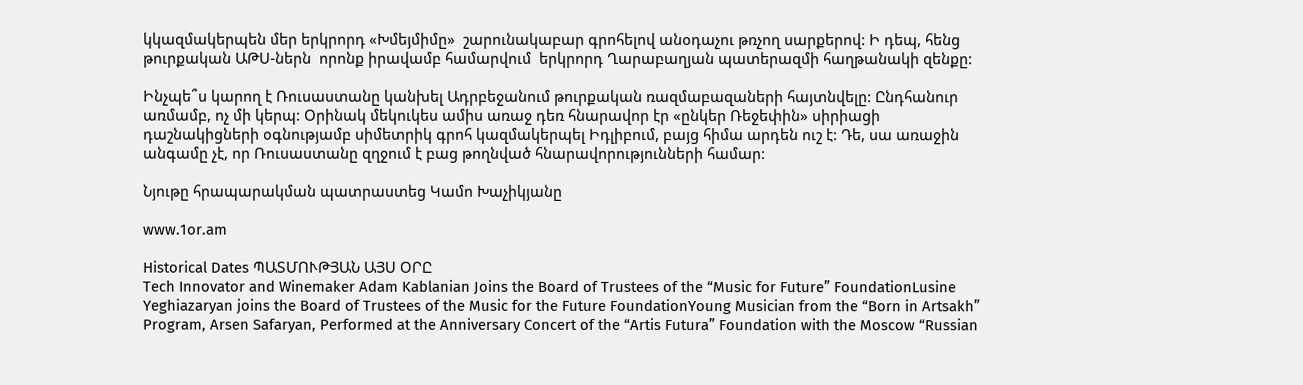կկազմակերպեն մեր երկրորդ «Խմեյմիմը»  շարունակաբար գրոհելով անօդաչու թռչող սարքերով: Ի դեպ, հենց թուրքական ԱԹՍ-ներն  որոնք իրավամբ համարվում  երկրորդ Ղարաբաղյան պատերազմի հաղթանակի զենքը:

Ինչպե՞ս կարող է Ռուսաստանը կանխել Ադրբեջանում թուրքական ռազմաբազաների հայտնվելը: Ընդհանուր առմամբ, ոչ մի կերպ: Օրինակ մեկուկես ամիս առաջ դեռ հնարավոր էր «ընկեր Ռեջեփին» սիրիացի դաշնակիցների օգնությամբ սիմետրիկ գրոհ կազմակերպել Իդլիբում, բայց հիմա արդեն ուշ է: Դե, սա առաջին անգամը չէ, որ Ռուսաստանը զղջում է բաց թողնված հնարավորությունների համար:

Նյութը հրապարակման պատրաստեց Կամո Խաչիկյանը

www.1or.am

Historical Dates ՊԱՏՄՈՒԹՅԱՆ ԱՅՍ ՕՐԸ
Tech Innovator and Winemaker Adam Kablanian Joins the Board of Trustees of the “Music for Future” FoundationLusine Yeghiazaryan joins the Board of Trustees of the Music for the Future FoundationYoung Musician from the “Born in Artsakh” Program, Arsen Safaryan, Performed at the Anniversary Concert of the “Artis Futura” Foundation with the Moscow “Russian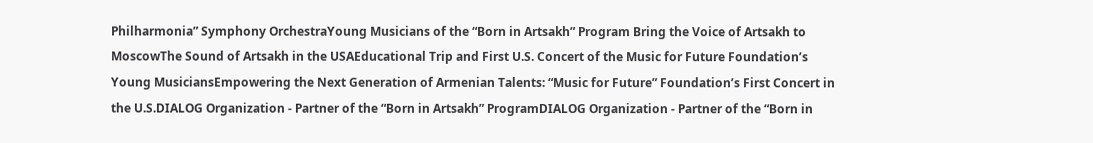Philharmonia” Symphony OrchestraYoung Musicians of the “Born in Artsakh” Program Bring the Voice of Artsakh to MoscowThe Sound of Artsakh in the USAEducational Trip and First U.S. Concert of the Music for Future Foundation’s Young MusiciansEmpowering the Next Generation of Armenian Talents: “Music for Future” Foundation’s First Concert in the U.S.DIALOG Organization - Partner of the “Born in Artsakh” ProgramDIALOG Organization - Partner of the “Born in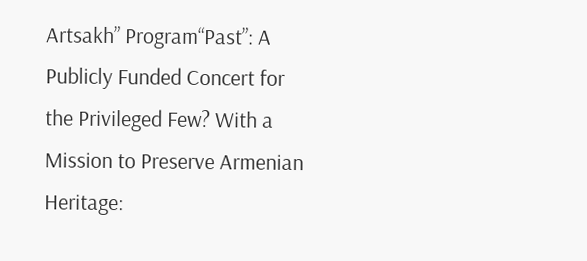Artsakh” Program“Past”: A Publicly Funded Concert for the Privileged Few? With a Mission to Preserve Armenian Heritage: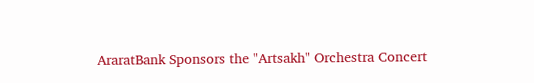AraratBank Sponsors the "Artsakh" Orchestra Concert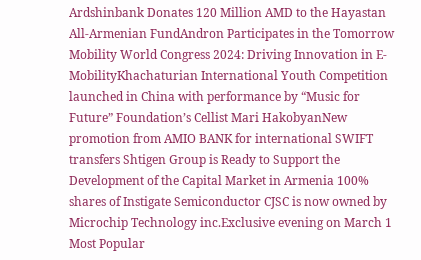Ardshinbank Donates 120 Million AMD to the Hayastan All-Armenian FundAndron Participates in the Tomorrow Mobility World Congress 2024: Driving Innovation in E-MobilityKhachaturian International Youth Competition launched in China with performance by “Music for Future” Foundation’s Cellist Mari HakobyanNew promotion from AMIO BANK for international SWIFT transfers Shtigen Group is Ready to Support the Development of the Capital Market in Armenia 100% shares of Instigate Semiconductor CJSC is now owned by Microchip Technology inc.Exclusive evening on March 1
Most Popular